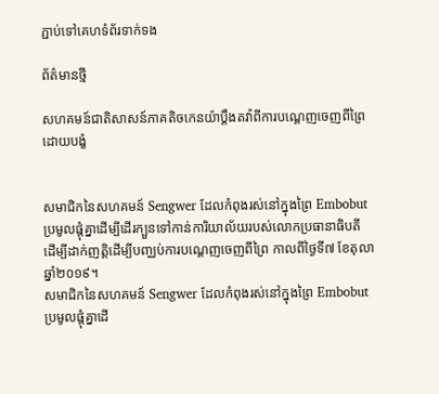ភ្ជាប់ទៅគេហទំព័រទាក់ទង

ព័ត៌មានថ្មី

សហគមន៍ជាតិសាសន៍ភាគតិចកេនយ៉ាប្ដឹងតវ៉ាពីការបណ្ដេញចេញពីព្រៃដោយបង្ខំ


សមាជិកនៃសហគមន៍ Sengwer ដែលកំពុងរស់នៅក្នុងព្រៃ Embobut ប្រមូលផ្តុំគ្នាដើម្បីដើរក្បួនទៅកាន់ការិយាល័យរបស់លោកប្រធានាធិបតី ដើម្បីដាក់ញត្តិដើម្បីបញ្ឈប់ការបណ្តេញចេញពីព្រៃ កាលពីថ្ងៃទី៧ ខែតុលា ឆ្នាំ២០១៩។
សមាជិកនៃសហគមន៍ Sengwer ដែលកំពុងរស់នៅក្នុងព្រៃ Embobut ប្រមូលផ្តុំគ្នាដើ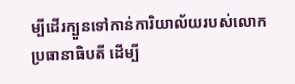ម្បីដើរក្បួនទៅកាន់ការិយាល័យរបស់លោកប្រធានាធិបតី ដើម្បី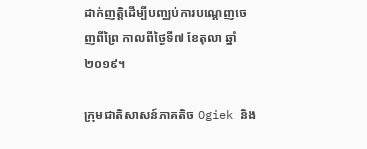ដាក់ញត្តិដើម្បីបញ្ឈប់ការបណ្តេញចេញពីព្រៃ កាលពីថ្ងៃទី៧ ខែតុលា ឆ្នាំ២០១៩។

ក្រុមជាតិសាសន៍ភាគតិច Ogiek និង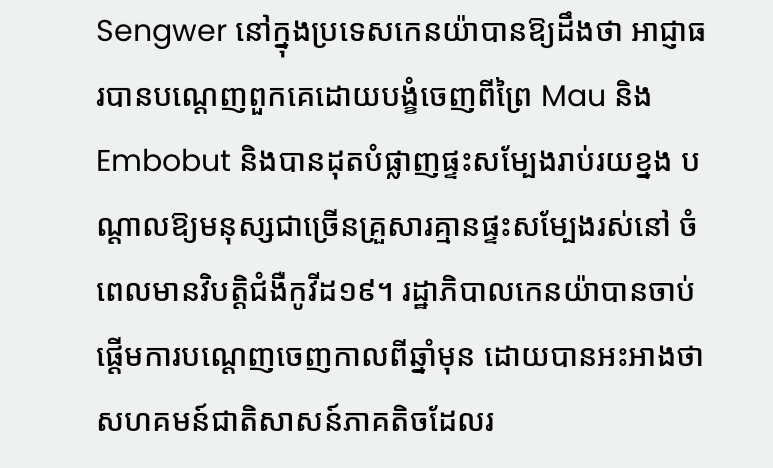Sengwer នៅក្នុងប្រទេសកេនយ៉ាបានឱ្យដឹងថា អាជ្ញាធរបានបណ្ដេញពួកគេដោយបង្ខំចេញពីព្រៃ Mau និង Embobut និងបានដុតបំផ្លាញផ្ទះសម្បែងរាប់រយខ្នង បណ្ដាលឱ្យមនុស្សជាច្រើនគ្រួសារគ្មានផ្ទះសម្បែងរស់នៅ ចំពេលមានវិបត្តិជំងឺកូវីដ១៩។ រដ្ឋាភិបាលកេនយ៉ាបានចាប់ផ្ដើមការបណ្ដេញចេញកាលពីឆ្នាំមុន ដោយបានអះអាងថា សហគមន៍ជាតិសាសន៍ភាគតិចដែលរ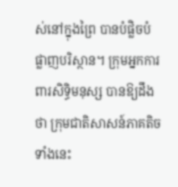ស់នៅក្នុងព្រៃ បានបំផ្លិចបំផ្លាញបរិស្ថាន។ ក្រុមអ្នកការពារសិទ្ធិមនុស្ស បានឱ្យដឹងថា ក្រុមជាតិសាសន៍ភាគតិចទាំងនេះ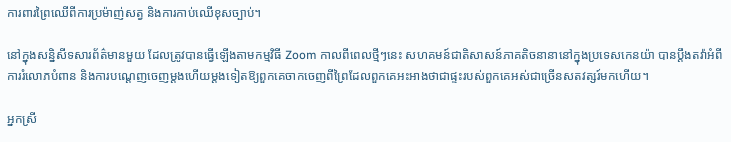ការពារព្រៃឈើពីការប្រម៉ាញ់សត្វ និងការកាប់ឈើខុសច្បាប់។

នៅក្នុងសន្និសីទសារព័ត៌មានមួយ ដែលត្រូវបានធ្វើឡើងតាមកម្មវិធី Zoom កាលពីពេលថ្មីៗនេះ សហគមន៍ជាតិសាសន៍ភាគតិចនានានៅក្នុងប្រទេសកេនយ៉ា បានប្ដឹងតវ៉ាអំពីការរំលោភបំពាន និងការបណ្ដេញចេញម្ដងហើយម្ដងទៀតឱ្យពួកគេចាកចេញពីព្រៃដែលពួកគេអះអាងថាជាផ្ទះរបស់ពួកគេអស់ជាច្រើនសតវត្សរ៍មកហើយ។

អ្នកស្រី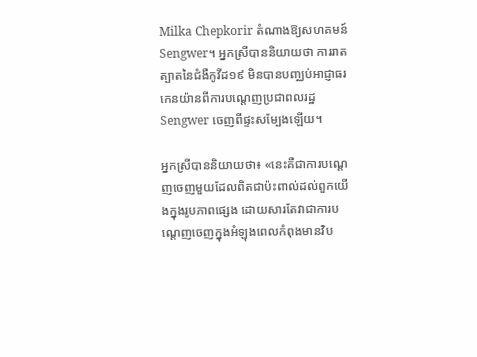Milka Chepkorir តំណាងឱ្យសហគមន៍ Sengwer។ អ្នកស្រីបាននិយាយថា ការរាតត្បាតនៃជំងឺកូវីដ១៩ មិនបានបញ្ឈប់អាជ្ញាធរកេនយ៉ានពីការបណ្ដេញប្រជាពលរដ្ឋ Sengwer ចេញពីផ្ទះសម្បែងឡើយ។

អ្នកស្រីបាននិយាយថា៖ «នេះគឺជាការបណ្ដេញចេញមួយដែលពិតជាប៉ះពាល់ដល់ពួកយើងក្នុងរូបភាពផ្សេង ដោយសារតែវាជាការបណ្ដេញចេញក្នុងអំឡុងពេលកំពុងមានវិប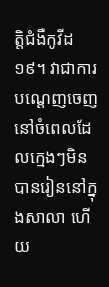ត្តិជំងឺកូវីដ១៩។ វាជាការបណ្ដេញចេញនៅចំពេលដែលក្មេងៗមិនបានរៀននៅក្នុងសាលា ហើយ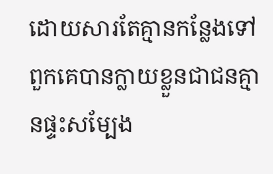ដោយសារតែគ្មានកន្លែងទៅ ពួកគេបានក្លាយខ្លួនជាជនគ្មានផ្ទះសម្បែង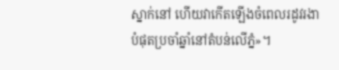ស្នាក់នៅ ហើយវាកើតឡើងចំពេលរដូវរងាបំផុតប្រចាំឆ្នាំនៅតំបន់លើភ្នំ»។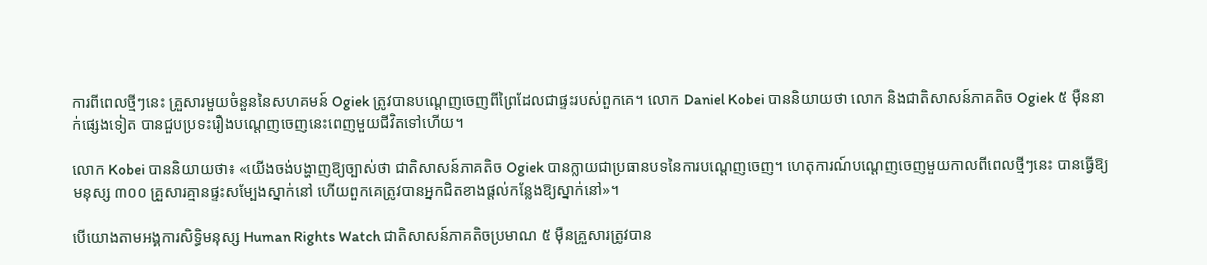ការពីពេលថ្មីៗនេះ គ្រួសារមួយចំនួននៃសហគមន៍ Ogiek ត្រូវបានបណ្ដេញចេញពីព្រៃដែលជាផ្ទះរបស់ពួកគេ។ លោក Daniel Kobei បាននិយាយថា លោក និងជាតិសាសន៍ភាគតិច Ogiek ៥ ម៉ឺននាក់ផ្សេងទៀត បានជួបប្រទះរឿងបណ្ដេញចេញនេះពេញមួយជីវិតទៅហើយ។

លោក Kobei បាននិយាយថា៖ «យើងចង់បង្ហាញឱ្យច្បាស់ថា ជាតិសាសន៍ភាគតិច Ogiek បានក្លាយជាប្រធានបទនៃការបណ្ដេញចេញ។ ហេតុការណ៍បណ្ដេញចេញមួយកាលពីពេលថ្មីៗនេះ បានធ្វើឱ្យមនុស្ស ៣០០ គ្រួសារគ្មានផ្ទះសម្បែងស្នាក់នៅ ហើយពួកគេត្រូវបានអ្នកជិតខាងផ្ដល់កន្លែងឱ្យស្នាក់នៅ»។

បើយោងតាមអង្គការសិទ្ធិមនុស្ស Human Rights Watch ជាតិសាសន៍ភាគតិចប្រមាណ ៥ ម៉ឺនគ្រួសារត្រូវបាន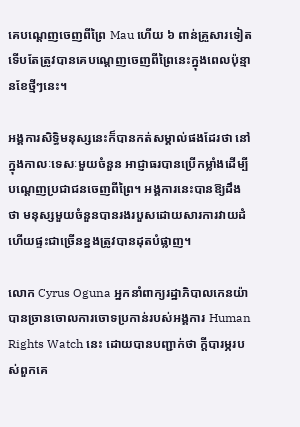គេបណ្ដេញចេញពីព្រៃ Mau ហើយ ៦ ពាន់គ្រួសារទៀតទើបតែត្រូវបានគេបណ្ដេញចេញពីព្រៃនេះក្នុងពេលប៉ុន្មានខែថ្មីៗនេះ។

អង្គការសិទ្ធិមនុស្សនេះក៏បានកត់សម្គាល់ផងដែរថា នៅក្នុងកាលៈទេសៈមួយចំនួន អាជ្ញាធរបានប្រើកម្លាំងដើម្បីបណ្ដេញប្រជាជនចេញពីព្រៃ។ អង្គការនេះបានឱ្យដឹងថា មនុស្សមួយចំនួនបានរងរបួសដោយសារការវាយដំ ហើយផ្ទះជាច្រើនខ្នងត្រូវបានដុតបំផ្លាញ។

លោក Cyrus Oguna អ្នកនាំពាក្យរដ្ឋាភិបាលកេនយ៉ា បានច្រានចោលការចោទប្រកាន់របស់អង្គការ Human Rights Watch នេះ ដោយបានបញ្ជាក់ថា ក្ដីបារម្ភរបស់ពួកគេ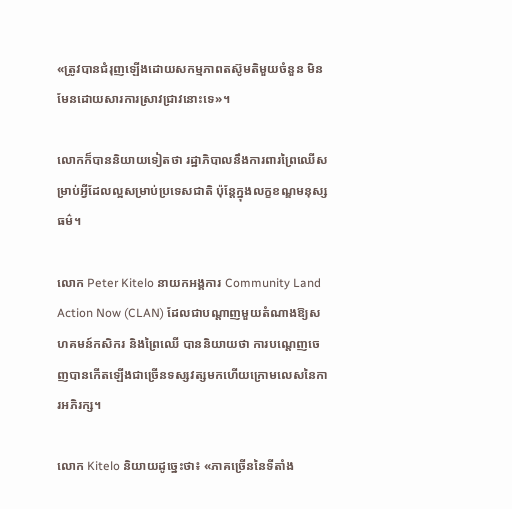«ត្រូវបានជំរុញឡើងដោយសកម្មភាពតស៊ូមតិមួយចំនួន មិនមែនដោយសារការស្រាវជ្រាវនោះទេ»។

លោកក៏បាននិយាយទៀតថា រដ្ឋាភិបាលនឹងការពារព្រៃឈើសម្រាប់អ្វីដែលល្អសម្រាប់ប្រទេសជាតិ ប៉ុន្តែក្នុងលក្ខខណ្ឌមនុស្សធម៌។

លោក Peter Kitelo នាយកអង្គការ Community Land Action Now (CLAN) ដែលជាបណ្ដាញមួយតំណាងឱ្យសហគមន៍កសិករ និងព្រៃឈើ បាននិយាយថា ការបណ្ដេញចេញបានកើតឡើងជាច្រើនទស្សវត្សមកហើយក្រោមលេសនៃការអភិរក្ស។

លោក Kitelo និយាយដូច្នេះថា៖ «ភាគច្រើននៃទីតាំង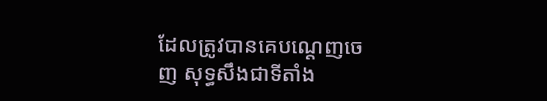ដែលត្រូវបានគេបណ្ដេញចេញ សុទ្ធសឹងជាទីតាំង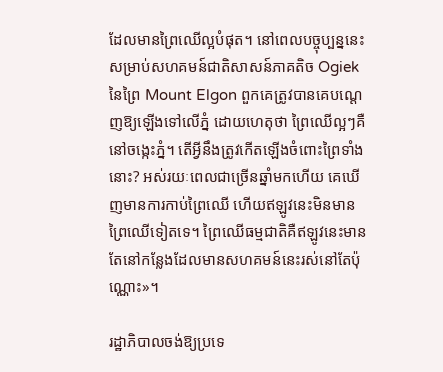ដែលមានព្រៃឈើល្អបំផុត។ នៅពេលបច្ចុប្បន្ននេះសម្រាប់សហគមន៍ជាតិសាសន៍ភាគតិច Ogiek នៃព្រៃ Mount Elgon ពួកគេត្រូវបានគេបណ្ដេញឱ្យឡើងទៅលើភ្នំ ដោយហេតុថា ព្រៃឈើល្អៗគឺនៅចង្កេះភ្នំ។ តើអ្វីនឹងត្រូវកើតឡើងចំពោះព្រៃទាំងនោះ? អស់រយៈពេលជាច្រើនឆ្នាំមកហើយ គេឃើញមានការកាប់ព្រៃឈើ ហើយឥឡូវនេះមិនមានព្រៃឈើទៀតទេ។ ព្រៃឈើធម្មជាតិគឺឥឡូវនេះមានតែនៅកន្លែងដែលមានសហគមន៍នេះរស់នៅតែប៉ុណ្ណោះ»។

រដ្ឋាភិបាលចង់ឱ្យប្រទេ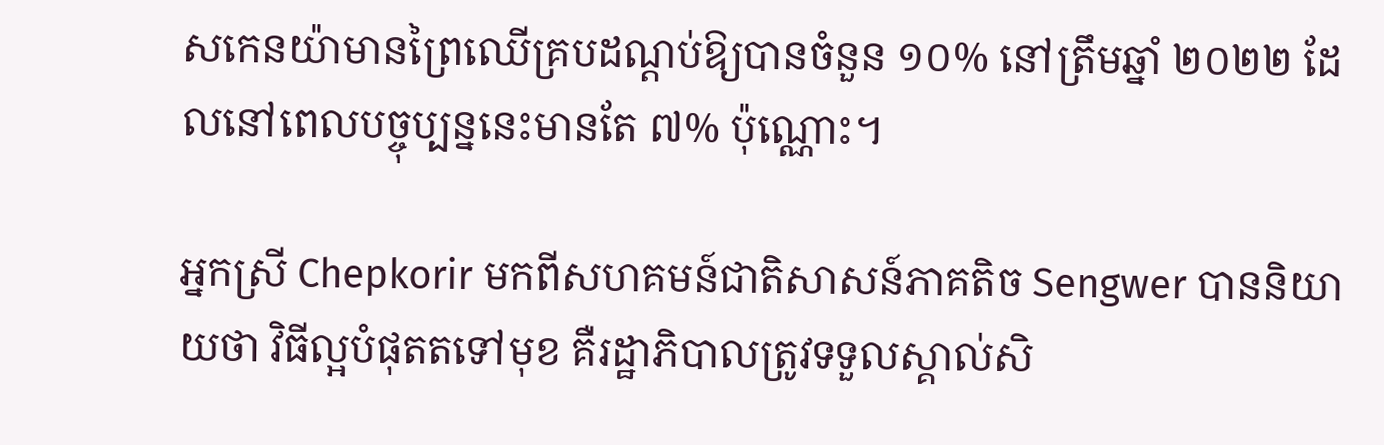សកេនយ៉ាមានព្រៃឈើគ្របដណ្ដប់ឱ្យបានចំនួន ១០% នៅត្រឹមឆ្នាំ ២០២២ ដែលនៅពេលបច្ចុប្បន្ននេះមានតែ ៧% ប៉ុណ្ណោះ។

អ្នកស្រី Chepkorir មកពីសហគមន៍ជាតិសាសន៍ភាគតិច Sengwer បាននិយាយថា វិធីល្អបំផុតតទៅមុខ គឺរដ្ឋាភិបាលត្រូវទទួលស្គាល់សិ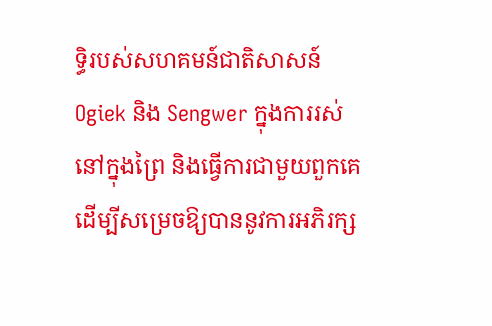ទ្ធិរបស់សហគមន៍ជាតិសាសន៍ Ogiek និង Sengwer ក្នុងការរស់នៅក្នុងព្រៃ និងធ្វើការជាមួយពួកគេដើម្បីសម្រេចឱ្យបាននូវការអភិរក្ស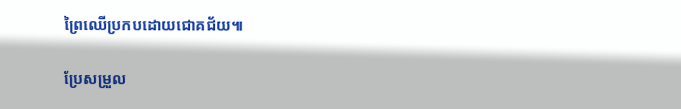ព្រៃឈើប្រកបដោយជោគជ័យ៕

ប្រែសម្រួល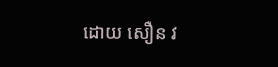ដោយ សឿន វ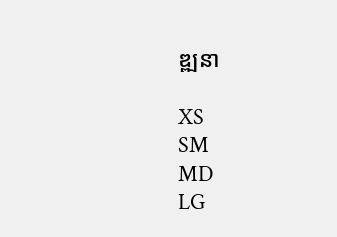ឌ្ឍនា

XS
SM
MD
LG